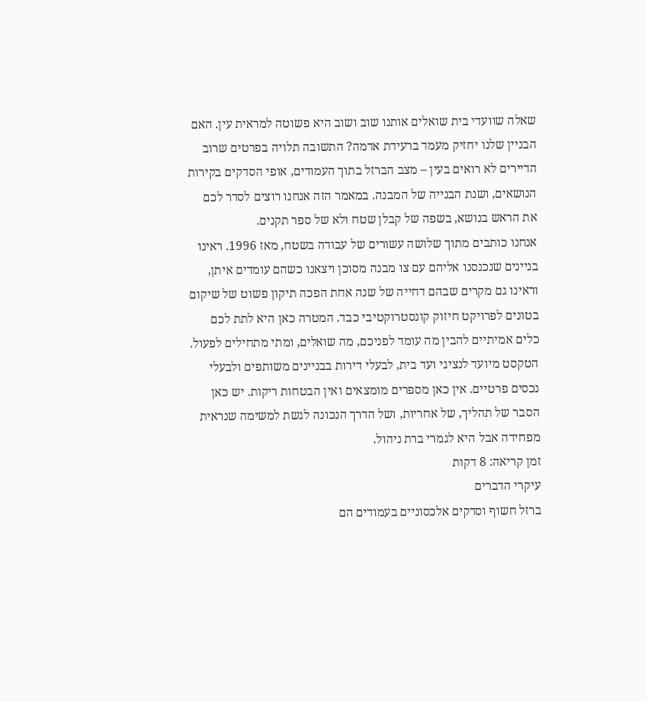שאלה שוועדי בית שואלים אותנו שוב ושוב היא פשוטה למראית עין. האם הבניין שלנו יחזיק מעמד ברעידת אדמה? התשובה תלויה בפרטים שרוב הדיירים לא רואים בעין – מצב הברזל בתוך העמודים, אופי הסדקים בקירות הנושאים, ושנת הבנייה של המבנה. במאמר הזה אנחנו רוצים לסדר לכם את הראש בנושא, בשפה של קבלן שטח ולא של ספר תקנים.
אנחנו כותבים מתוך שלושה עשורים של עבודה בשטח, מאז 1996. ראינו בניינים שנכנסנו אליהם עם צו מבנה מסוכן ויצאנו כשהם עומדים איתן, וראינו גם מקרים שבהם דחייה של שנה אחת הפכה תיקון פשוט של שיקום בטונים לפרויקט חיזוק קונסטרוקטיבי כבד. המטרה כאן היא לתת לכם כלים אמיתיים להבין מה עומד לפניכם, מה שואלים, ומתי מתחילים לפעול.
הטקסט מיועד לנציגי ועד בית, לבעלי דירות בבניינים משותפים ולבעלי נכסים פרטיים. אין כאן מספרים מומצאים ואין הבטחות ריקות. יש כאן הסבר של תהליך, של אחריות, ושל הדרך הנכונה לגשת למשימה שנראית מפחידה אבל היא לגמרי ברת ניהול.
זמן קריאה: 8 דקות
עיקרי הדברים
ברזל חשוף וסדקים אלכסוניים בעמודים הם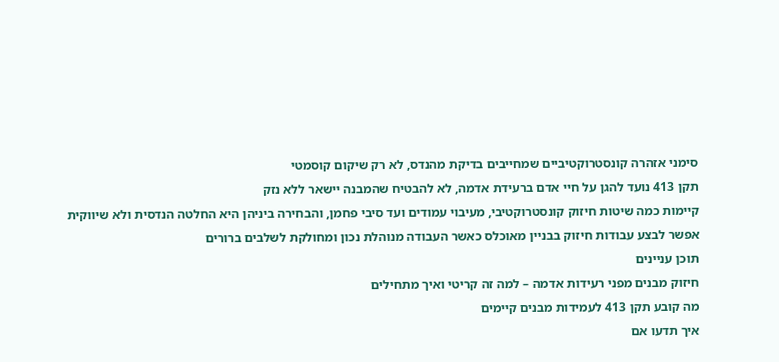סימני אזהרה קונסטרוקטיביים שמחייבים בדיקת מהנדס, לא רק שיקום קוסמטי
תקן 413 נועד להגן על חיי אדם ברעידת אדמה, לא להבטיח שהמבנה יישאר ללא נזק
קיימות כמה שיטות חיזוק קונסטרוקטיבי, מעיבוי עמודים ועד סיבי פחמן, והבחירה ביניהן היא החלטה הנדסית ולא שיווקית
אפשר לבצע עבודות חיזוק בבניין מאוכלס כאשר העבודה מנוהלת נכון ומחולקת לשלבים ברורים
תוכן עניינים
חיזוק מבנים מפני רעידות אדמה – למה זה קריטי ואיך מתחילים
מה קובע תקן 413 לעמידות מבנים קיימים
איך תדעו אם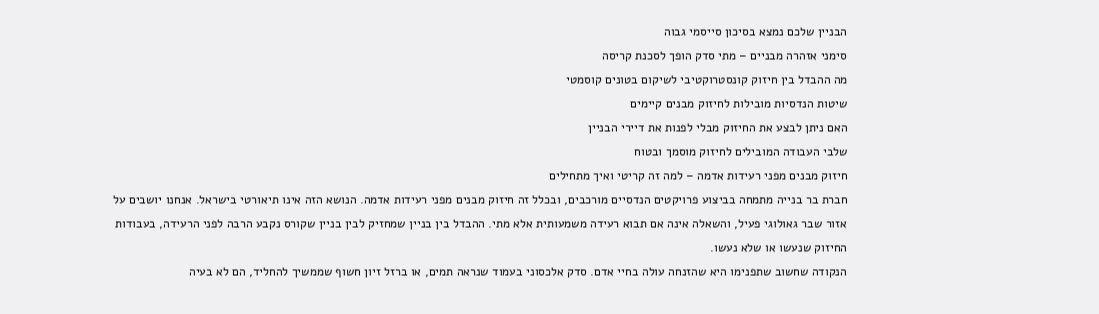הבניין שלכם נמצא בסיכון סייסמי גבוה
סימני אזהרה מבניים – מתי סדק הופך לסכנת קריסה
מה ההבדל בין חיזוק קונסטרוקטיבי לשיקום בטונים קוסמטי
שיטות הנדסיות מובילות לחיזוק מבנים קיימים
האם ניתן לבצע את החיזוק מבלי לפנות את דיירי הבניין
שלבי העבודה המובילים לחיזוק מוסמך ובטוח
חיזוק מבנים מפני רעידות אדמה – למה זה קריטי ואיך מתחילים
חברת בר בנייה מתמחה בביצוע פרויקטים הנדסיים מורכבים, ובכלל זה חיזוק מבנים מפני רעידות אדמה. הנושא הזה אינו תיאורטי בישראל. אנחנו יושבים על אזור שבר גאולוגי פעיל, והשאלה אינה אם תבוא רעידה משמעותית אלא מתי. ההבדל בין בניין שמחזיק לבין בניין שקורס נקבע הרבה לפני הרעידה, בעבודות החיזוק שנעשו או שלא נעשו.
הנקודה שחשוב שתפנימו היא שהזנחה עולה בחיי אדם. סדק אלכסוני בעמוד שנראה תמים, או ברזל זיון חשוף שממשיך להחליד, הם לא בעיה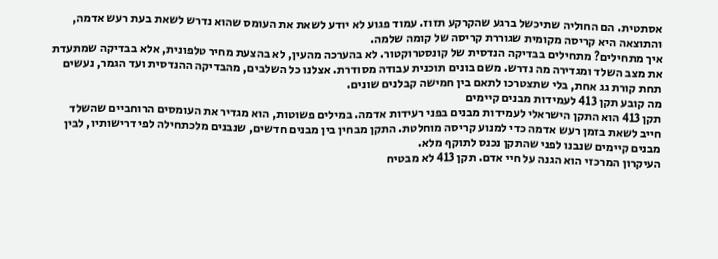אסתטית. הם החוליה שתיכשל ברגע שהקרקע תזוז. עמוד פגוע לא יודע לשאת את העומס שהוא נדרש לשאת בעת רעש אדמה, והתוצאה היא קריסה מקומית שגוררת קריסה של קומה שלמה.
איך מתחילים? מתחילים בבדיקה הנדסית של קונסטרוקטור. לא בהערכה מהעין, לא בהצעת מחיר טלפונית, אלא בבדיקה שמתעדת את מצב השלד ומגדירה מה נדרש. משם בונים תוכנית עבודה מסודרת. אצלנו כל השלבים, מהבדיקה ההנדסית ועד הגמר, נעשים תחת קורת גג אחת, בלי שתצטרכו לתאם בין חמישה קבלנים שונים.
מה קובע תקן 413 לעמידות מבנים קיימים
תקן 413 הוא התקן הישראלי לעמידות מבנים בפני רעידות אדמה. במילים פשוטות, הוא מגדיר את העומסים הרוחביים שהשלד חייב לשאת בזמן רעש אדמה כדי למנוע קריסה מוחלטת. התקן מבחין בין מבנים חדשים, שנבנים מלכתחילה לפי דרישותיו, לבין מבנים קיימים שנבנו לפני שהתקן נכנס לתוקף מלא.
העיקרון המרכזי הוא הגנה על חיי אדם. תקן 413 לא מבטיח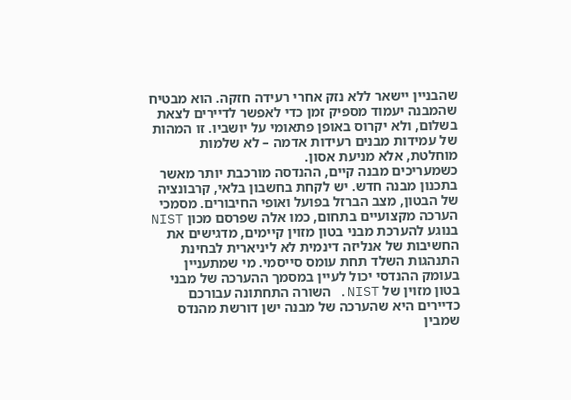שהבניין יישאר ללא נזק אחרי רעידה חזקה. הוא מבטיח שהמבנה יעמוד מספיק זמן כדי לאפשר לדיירים לצאת בשלום, ולא יקרוס באופן פתאומי על יושביו. זו המהות של עמידות מבנים רעידות אדמה – לא שלמות מוחלטת, אלא מניעת אסון.
כשמעריכים מבנה קיים, ההנדסה מורכבת יותר מאשר בתכנון מבנה חדש. יש לקחת בחשבון בלאי, קרבונציה של הבטון, מצב הברזל בפועל ואופי החיבורים. מסמכי הערכה מקצועיים בתחום, כמו אלה שפרסם מכון NIST בנוגע להערכת מבני בטון מזוין קיימים, מדגישים את החשיבות של אנליזה דינמית לא ליניארית לבחינת התנהגות השלד תחת עומס סייסמי. מי שמתעניין בעומק ההנדסי יכול לעיין במסמך ההערכה של מבני בטון מזוין של NIST. השורה התחתונה עבורכם כדיירים היא שהערכה של מבנה ישן דורשת מהנדס שמבין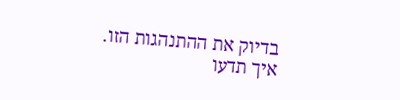בדיוק את ההתנהגות הזו.
איך תדעו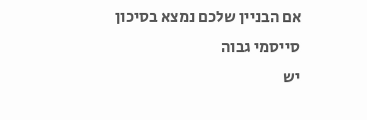אם הבניין שלכם נמצא בסיכון סייסמי גבוה
יש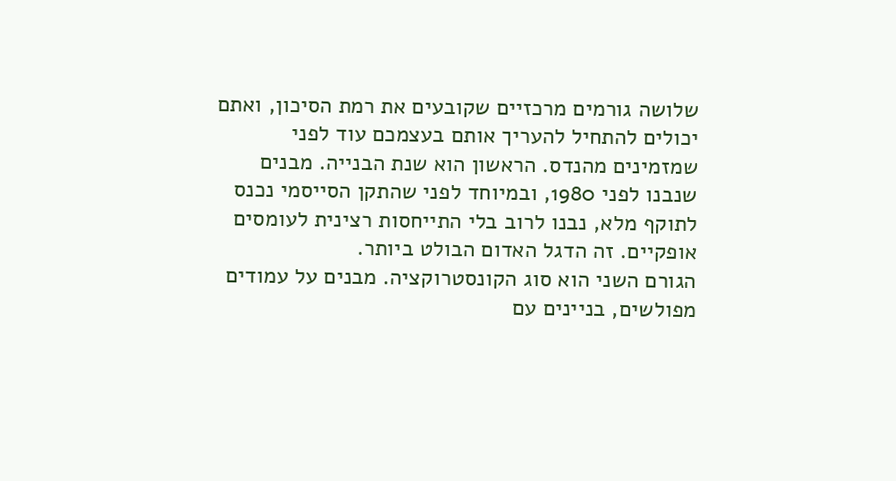שלושה גורמים מרכזיים שקובעים את רמת הסיכון, ואתם יכולים להתחיל להעריך אותם בעצמכם עוד לפני שמזמינים מהנדס. הראשון הוא שנת הבנייה. מבנים שנבנו לפני 1980, ובמיוחד לפני שהתקן הסייסמי נכנס לתוקף מלא, נבנו לרוב בלי התייחסות רצינית לעומסים אופקיים. זה הדגל האדום הבולט ביותר.
הגורם השני הוא סוג הקונסטרוקציה. מבנים על עמודים מפולשים, בניינים עם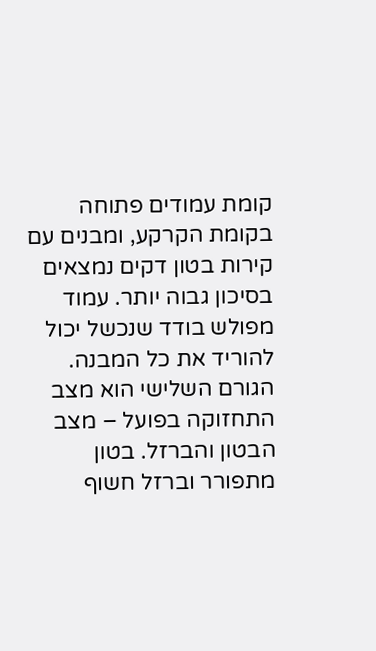קומת עמודים פתוחה בקומת הקרקע, ומבנים עם קירות בטון דקים נמצאים בסיכון גבוה יותר. עמוד מפולש בודד שנכשל יכול להוריד את כל המבנה. הגורם השלישי הוא מצב התחזוקה בפועל – מצב הבטון והברזל. בטון מתפורר וברזל חשוף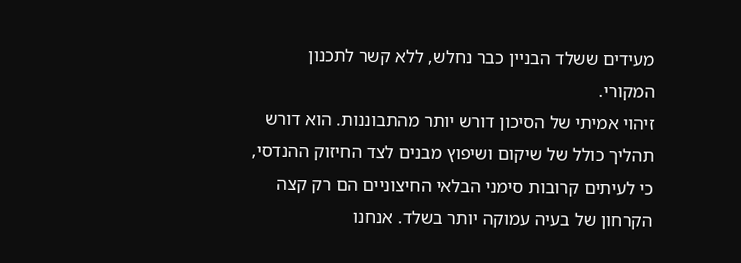מעידים ששלד הבניין כבר נחלש, ללא קשר לתכנון המקורי.
זיהוי אמיתי של הסיכון דורש יותר מהתבוננות. הוא דורש תהליך כולל של שיקום ושיפוץ מבנים לצד החיזוק ההנדסי, כי לעיתים קרובות סימני הבלאי החיצוניים הם רק קצה הקרחון של בעיה עמוקה יותר בשלד. אנחנו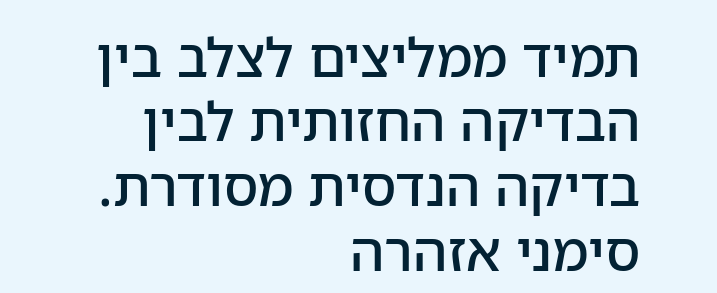תמיד ממליצים לצלב בין הבדיקה החזותית לבין בדיקה הנדסית מסודרת.
סימני אזהרה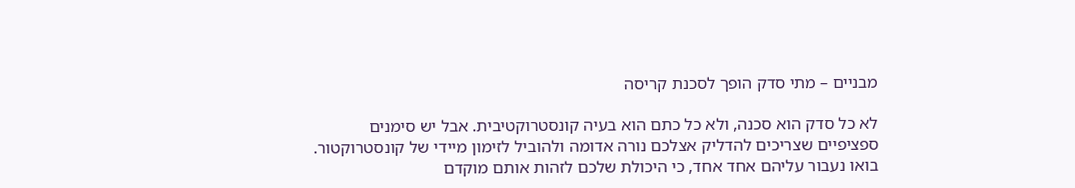מבניים – מתי סדק הופך לסכנת קריסה

לא כל סדק הוא סכנה, ולא כל כתם הוא בעיה קונסטרוקטיבית. אבל יש סימנים ספציפיים שצריכים להדליק אצלכם נורה אדומה ולהוביל לזימון מיידי של קונסטרוקטור. בואו נעבור עליהם אחד אחד, כי היכולת שלכם לזהות אותם מוקדם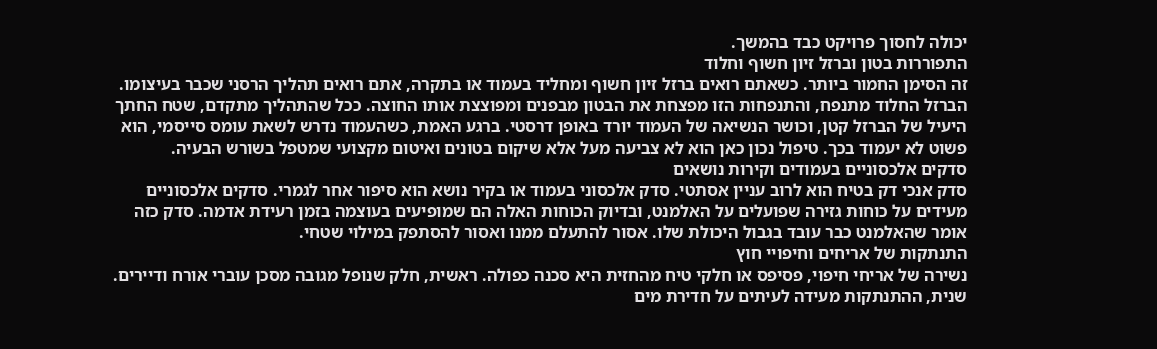יכולה לחסוך פרויקט כבד בהמשך.
התפוררות בטון וברזל זיון חשוף וחלוד
זה הסימן החמור ביותר. כשאתם רואים ברזל זיון חשוף ומחליד בעמוד או בתקרה, אתם רואים תהליך הרסני שכבר בעיצומו. הברזל החלוד מתנפח, והתנפחות הזו מפצחת את הבטון מבפנים ומפוצצת אותו החוצה. ככל שהתהליך מתקדם, שטח החתך היעיל של הברזל קטן, וכושר הנשיאה של העמוד יורד באופן דרסטי. ברגע האמת, כשהעמוד נדרש לשאת עומס סייסמי, הוא פשוט לא יעמוד בכך. טיפול נכון כאן הוא לא צביעה מעל אלא שיקום בטונים ואיטום מקצועי שמטפל בשורש הבעיה.
סדקים אלכסוניים בעמודים וקירות נושאים
סדק אנכי דק בטיח הוא לרוב עניין אסתטי. סדק אלכסוני בעמוד או בקיר נושא הוא סיפור אחר לגמרי. סדקים אלכסוניים מעידים על כוחות גזירה שפועלים על האלמנט, ובדיוק הכוחות האלה הם שמופיעים בעוצמה בזמן רעידת אדמה. סדק כזה אומר שהאלמנט כבר עובד בגבול היכולת שלו. אסור להתעלם ממנו ואסור להסתפק במילוי שטחי.
התנתקות של אריחים וחיפויי חוץ
נשירה של אריחי חיפוי, פסיפס או חלקי טיח מהחזית היא סכנה כפולה. ראשית, חלק שנופל מגובה מסכן עוברי אורח ודיירים. שנית, ההתנתקות מעידה לעיתים על חדירת מים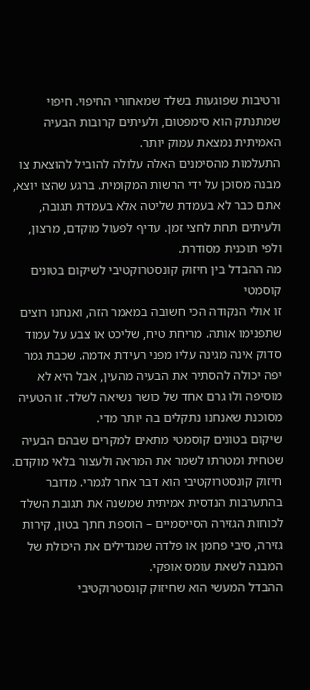ורטיבות שפוגעות בשלד שמאחורי החיפוי. חיפוי שמתנתק הוא סימפטום, ולעיתים קרובות הבעיה האמיתית נמצאת עמוק יותר.
התעלמות מהסימנים האלה עלולה להוביל להוצאת צו מבנה מסוכן על ידי הרשות המקומית. ברגע שהצו יוצא, אתם כבר לא בעמדת שליטה אלא בעמדת תגובה, ולעיתים תחת לחצי זמן. עדיף לפעול מוקדם, מרצון, ולפי תוכנית מסודרת.
מה ההבדל בין חיזוק קונסטרוקטיבי לשיקום בטונים קוסמטי
זו אולי הנקודה הכי חשובה במאמר הזה, ואנחנו רוצים שתפנימו אותה. מריחת טיח, שליכט או צבע על עמוד סדוק אינה מגינה עליו מפני רעידת אדמה. שכבת גמר יפה יכולה להסתיר את הבעיה מהעין, אבל היא לא מוסיפה ולו גרם אחד של כושר נשיאה לשלד. זו הטעיה מסוכנת שאנחנו נתקלים בה יותר מדי.
שיקום בטונים קוסמטי מתאים למקרים שבהם הבעיה שטחית ומטרתו לשמר את המראה ולעצור בלאי מוקדם. חיזוק קונסטרוקטיבי הוא דבר אחר לגמרי. מדובר בהתערבות הנדסית אמיתית שמשנה את תגובת השלד לכוחות הגזירה הסייסמיים – הוספת חתך בטון, קירות גזירה, סיבי פחמן או פלדה שמגדילים את היכולת של המבנה לשאת עומס אופקי.
ההבדל המעשי הוא שחיזוק קונסטרוקטיבי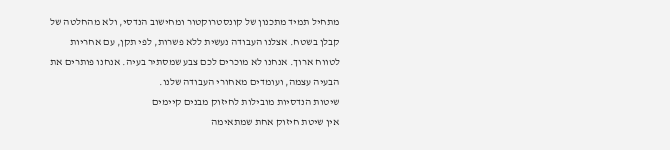מתחיל תמיד מתכנון של קונסטרוקטור ומחישוב הנדסי, ולא מהחלטה של קבלן בשטח. אצלנו העבודה נעשית ללא פשרות, לפי תקן, עם אחריות לטווח ארוך. אנחנו לא מוכרים לכם צבע שמסתיר בעיה. אנחנו פותרים את הבעיה עצמה, ועומדים מאחורי העבודה שלנו.
שיטות הנדסיות מובילות לחיזוק מבנים קיימים
אין שיטת חיזוק אחת שמתאימה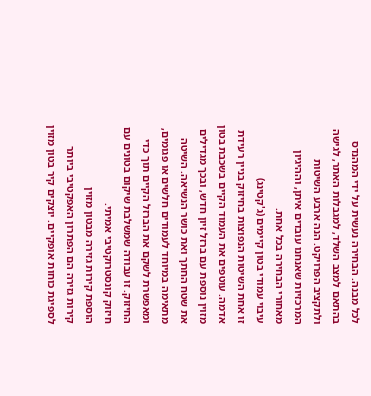לכל מבנה. הבחירה נעשית על ידי המהנדס בהתאם למצב השלד, למגבלות האתר, לגישה ולתקציב הפרויקט. הנה ארבע השיטות המרכזיות שאנחנו עובדים איתן, וההיגיון מאחורי הבחירה בכל אחת.
עיבוי עמודי בטון קיימים (ג'קטינג)
זו אחת השיטות הנפוצות בחיזוק בניין רעידת אדמה. עוטפים את העמוד הקיים בשכבת בטון מזוין נוספת עם ברזל זיון חדש, ובכך מגדילים את שטח החתך ואת כושר הנשיאה. השיטה מתאימה במיוחד לעמודים חלשים או פגומים, ומאפשרת לשקם את הברזל הקיים תוך כדי החיזוק. זו עבודה שמשלבת שיקום בטונים עם חיזוק קונסטרוקטיבי אמיתי.
הוספת קירות גזירה מבטון מזוין
קירות גזירה הם הפתרון האפקטיבי ביותר לספיגת כוחות אופקיים. יוצקים קיר בטון מזוין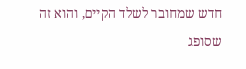חדש שמחובר לשלד הקיים, והוא זה שסופג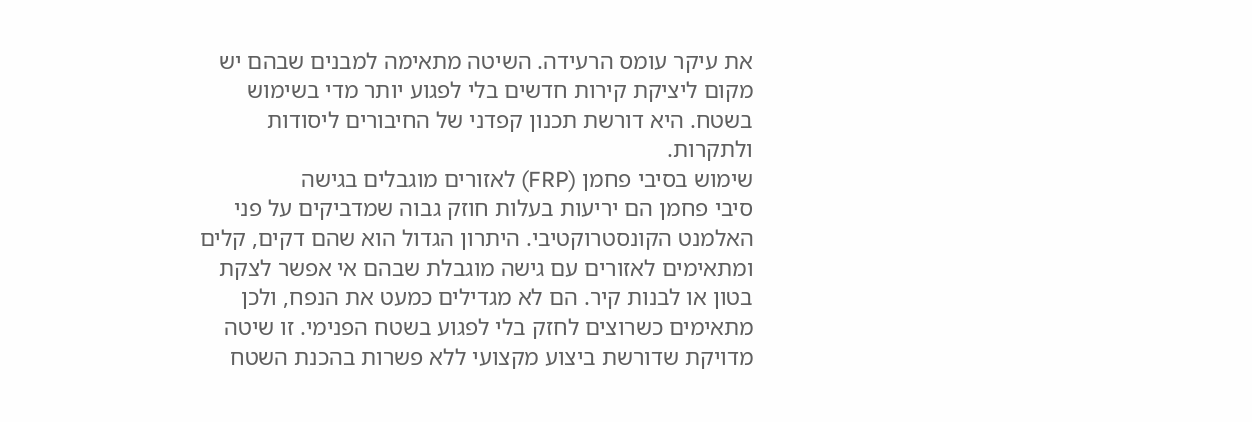את עיקר עומס הרעידה. השיטה מתאימה למבנים שבהם יש מקום ליציקת קירות חדשים בלי לפגוע יותר מדי בשימוש בשטח. היא דורשת תכנון קפדני של החיבורים ליסודות ולתקרות.
שימוש בסיבי פחמן (FRP) לאזורים מוגבלים בגישה
סיבי פחמן הם יריעות בעלות חוזק גבוה שמדביקים על פני האלמנט הקונסטרוקטיבי. היתרון הגדול הוא שהם דקים, קלים ומתאימים לאזורים עם גישה מוגבלת שבהם אי אפשר לצקת בטון או לבנות קיר. הם לא מגדילים כמעט את הנפח, ולכן מתאימים כשרוצים לחזק בלי לפגוע בשטח הפנימי. זו שיטה מדויקת שדורשת ביצוע מקצועי ללא פשרות בהכנת השטח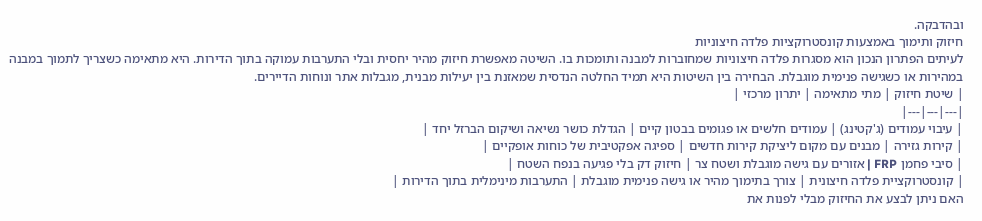ובהדבקה.
חיזוק ותימוך באמצעות קונסטרוקציות פלדה חיצוניות
לעיתים הפתרון הנכון הוא מסגרות פלדה חיצוניות שמחוברות למבנה ותומכות בו. השיטה מאפשרת חיזוק מהיר יחסית ובלי התערבות עמוקה בתוך הדירות. היא מתאימה כשצריך לתמוך במבנה במהירות או כשגישה פנימית מוגבלת. הבחירה בין השיטות היא תמיד החלטה הנדסית שמאזנת בין יעילות מבנית, מגבלות אתר ונוחות הדיירים.
| שיטת חיזוק | מתי מתאימה | יתרון מרכזי |
|---|---|---|
| עיבוי עמודים (ג'קטינג) | עמודים חלשים או פגומים בבטון קיים | הגדלת כושר נשיאה ושיקום הברזל יחד |
| קירות גזירה | מבנים עם מקום ליציקת קירות חדשים | ספיגה אפקטיבית של כוחות אופקיים |
| סיבי פחמן FRP | אזורים עם גישה מוגבלת ושטח צר | חיזוק דק בלי פגיעה בנפח השטח |
| קונסטרוקציית פלדה חיצונית | צורך בתימוך מהיר או גישה פנימית מוגבלת | התערבות מינימלית בתוך הדירות |
האם ניתן לבצע את החיזוק מבלי לפנות את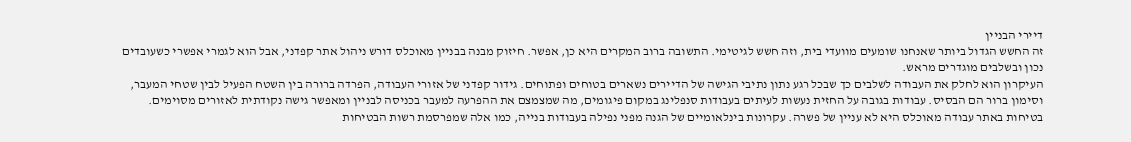דיירי הבניין
זה החשש הגדול ביותר שאנחנו שומעים מוועדי בית, וזה חשש לגיטימי. התשובה ברוב המקרים היא כן, אפשר. חיזוק מבנה בבניין מאוכלס דורש ניהול אתר קפדני, אבל הוא לגמרי אפשרי כשעובדים נכון ובשלבים מוגדרים מראש.
העיקרון הוא לחלק את העבודה לשלבים כך שבכל רגע נתון נתיבי הגישה של הדיירים נשארים בטוחים ופתוחים. גידור קפדני של אזורי העבודה, הפרדה ברורה בין השטח הפעיל לבין שטחי המעבר, וסימון ברור הם הבסיס. עבודות בגובה על החזית נעשות לעיתים בעבודות סנפלינג במקום פיגומים, מה שמצמצם את ההפרעה למעבר בכניסה לבניין ומאפשר גישה נקודתית לאזורים מסוימים.
בטיחות באתר עבודה מאוכלס היא לא עניין של פשרה. עקרונות בינלאומיים של הגנה מפני נפילה בעבודות בנייה, כמו אלה שמפרסמת רשות הבטיחות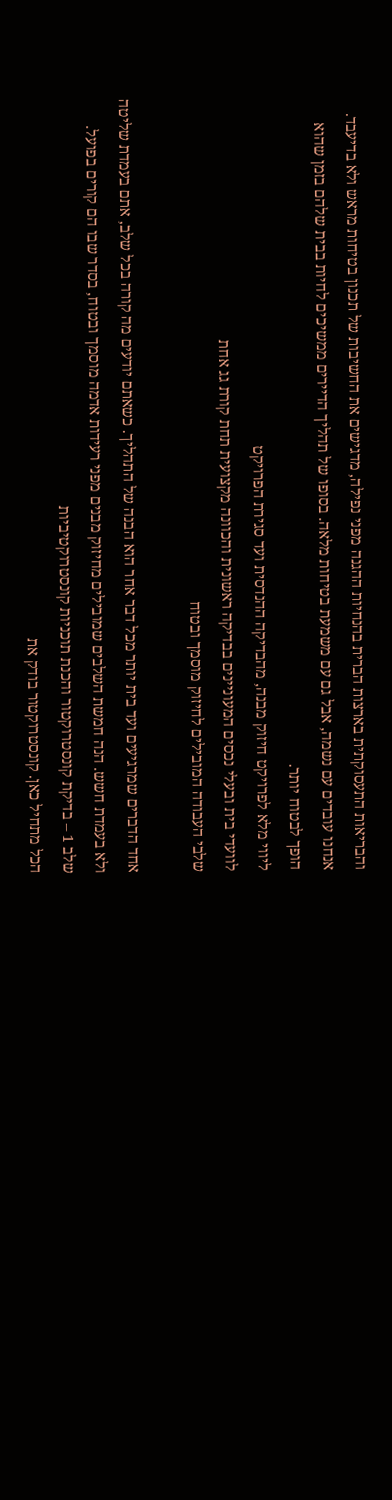והבריאות התעסוקתית בארצות הברית בהנחיות ההגנה מפני נפילה, מדגישים את החשיבות של תכנון בטיחות מראש ולא בדיעבד. אנחנו עובדים עם נשמה, אבל גם עם משמעת בטיחות מלאה. בסופו של תהליך הדיירים ממשיכים לחיות בבית שלהם בזמן שהוא הופך לבטוח יותר.
ליווי מלא לפרויקט חיזוק מבנה, מהבדיקה ההנדסית ועד סגירת הפרויקט
לוועדי בית ובעלי נכסים המעוניינים בבדיקה ראשונית והכוונה מקצועית תחת קורת גג אחת
שלבי העבודה המובילים לחיזוק מוסמך ובטוח

אחד הדברים שמרגיעים ועד בית יותר מכל דבר אחר הוא הבנה של התהליך. כשאתם יודעים מה קורה בכל שלב, אתם בעמדת שליטה ולא בעמדת חשש. הנה חמשת השלבים שמובילים מחיזוק מבנים מפני רעידות אדמה מוסמך ובטוח, בסדר שבו הם קורים בפועל.
שלב 1 – בדיקת קונסטרוקטור והכנת תוכניות קונסטרוקטיביות
הכל מתחיל כאן. קונסטרוקטור בודק את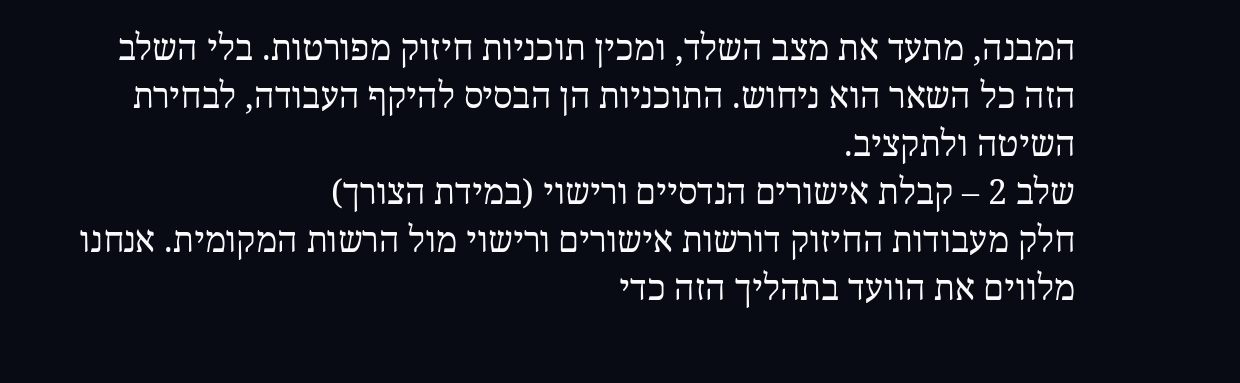המבנה, מתעד את מצב השלד, ומכין תוכניות חיזוק מפורטות. בלי השלב הזה כל השאר הוא ניחוש. התוכניות הן הבסיס להיקף העבודה, לבחירת השיטה ולתקציב.
שלב 2 – קבלת אישורים הנדסיים ורישוי (במידת הצורך)
חלק מעבודות החיזוק דורשות אישורים ורישוי מול הרשות המקומית. אנחנו מלווים את הוועד בתהליך הזה כדי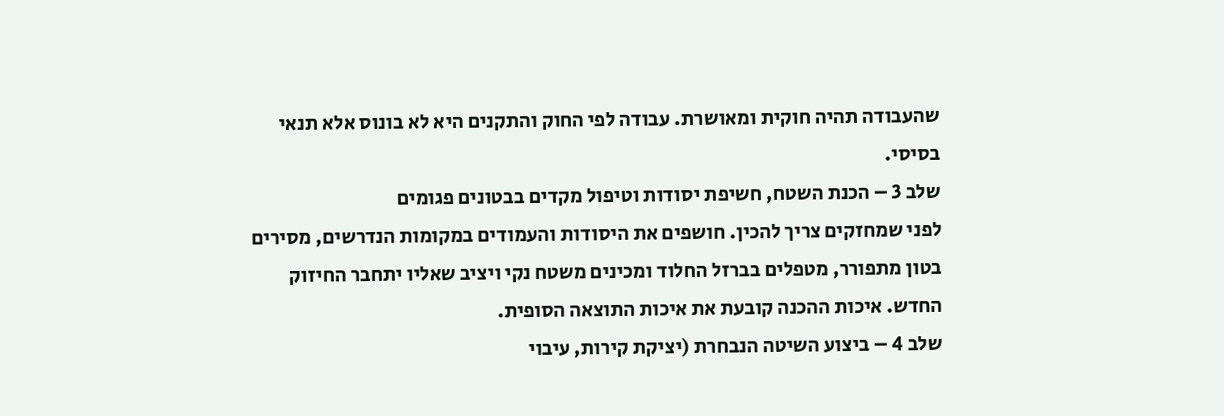שהעבודה תהיה חוקית ומאושרת. עבודה לפי החוק והתקנים היא לא בונוס אלא תנאי בסיסי.
שלב 3 – הכנת השטח, חשיפת יסודות וטיפול מקדים בבטונים פגומים
לפני שמחזקים צריך להכין. חושפים את היסודות והעמודים במקומות הנדרשים, מסירים בטון מתפורר, מטפלים בברזל החלוד ומכינים משטח נקי ויציב שאליו יתחבר החיזוק החדש. איכות ההכנה קובעת את איכות התוצאה הסופית.
שלב 4 – ביצוע השיטה הנבחרת (יציקת קירות, עיבוי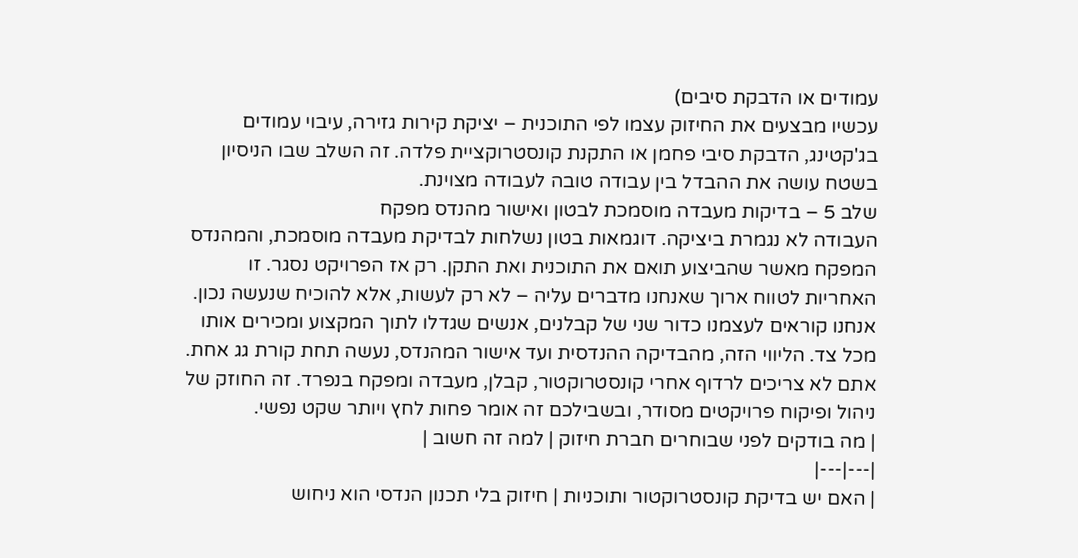עמודים או הדבקת סיבים)
עכשיו מבצעים את החיזוק עצמו לפי התוכנית – יציקת קירות גזירה, עיבוי עמודים בג'קטינג, הדבקת סיבי פחמן או התקנת קונסטרוקציית פלדה. זה השלב שבו הניסיון בשטח עושה את ההבדל בין עבודה טובה לעבודה מצוינת.
שלב 5 – בדיקות מעבדה מוסמכת לבטון ואישור מהנדס מפקח
העבודה לא נגמרת ביציקה. דוגמאות בטון נשלחות לבדיקת מעבדה מוסמכת, והמהנדס המפקח מאשר שהביצוע תואם את התוכנית ואת התקן. רק אז הפרויקט נסגר. זו האחריות לטווח ארוך שאנחנו מדברים עליה – לא רק לעשות, אלא להוכיח שנעשה נכון.
אנחנו קוראים לעצמנו כדור שני של קבלנים, אנשים שגדלו לתוך המקצוע ומכירים אותו מכל צד. הליווי הזה, מהבדיקה ההנדסית ועד אישור המהנדס, נעשה תחת קורת גג אחת. אתם לא צריכים לרדוף אחרי קונסטרוקטור, קבלן, מעבדה ומפקח בנפרד. זה החוזק של ניהול ופיקוח פרויקטים מסודר, ובשבילכם זה אומר פחות לחץ ויותר שקט נפשי.
| מה בודקים לפני שבוחרים חברת חיזוק | למה זה חשוב |
|---|---|
| האם יש בדיקת קונסטרוקטור ותוכניות | חיזוק בלי תכנון הנדסי הוא ניחוש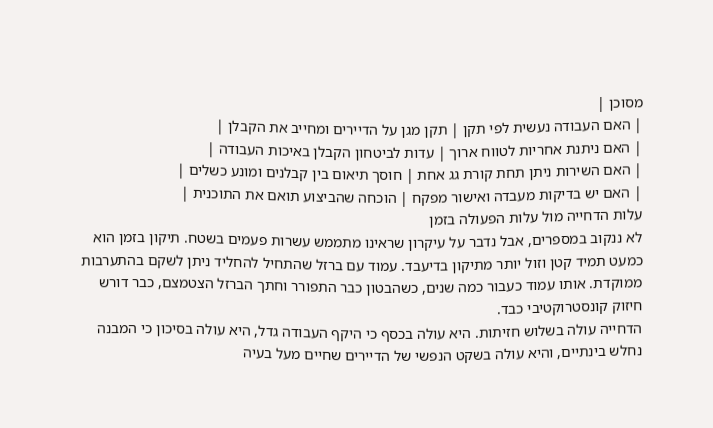מסוכן |
| האם העבודה נעשית לפי תקן | תקן מגן על הדיירים ומחייב את הקבלן |
| האם ניתנת אחריות לטווח ארוך | עדות לביטחון הקבלן באיכות העבודה |
| האם השירות ניתן תחת קורת גג אחת | חוסך תיאום בין קבלנים ומונע כשלים |
| האם יש בדיקות מעבדה ואישור מפקח | הוכחה שהביצוע תואם את התוכנית |
עלות הדחייה מול עלות הפעולה בזמן
לא ננקוב במספרים, אבל נדבר על עיקרון שראינו מתממש עשרות פעמים בשטח. תיקון בזמן הוא כמעט תמיד קטן וזול יותר מתיקון בדיעבד. עמוד עם ברזל שהתחיל להחליד ניתן לשקם בהתערבות ממוקדת. אותו עמוד כעבור כמה שנים, כשהבטון כבר התפורר וחתך הברזל הצטמצם, כבר דורש חיזוק קונסטרוקטיבי כבד.
הדחייה עולה בשלוש חזיתות. היא עולה בכסף כי היקף העבודה גדל, היא עולה בסיכון כי המבנה נחלש בינתיים, והיא עולה בשקט הנפשי של הדיירים שחיים מעל בעיה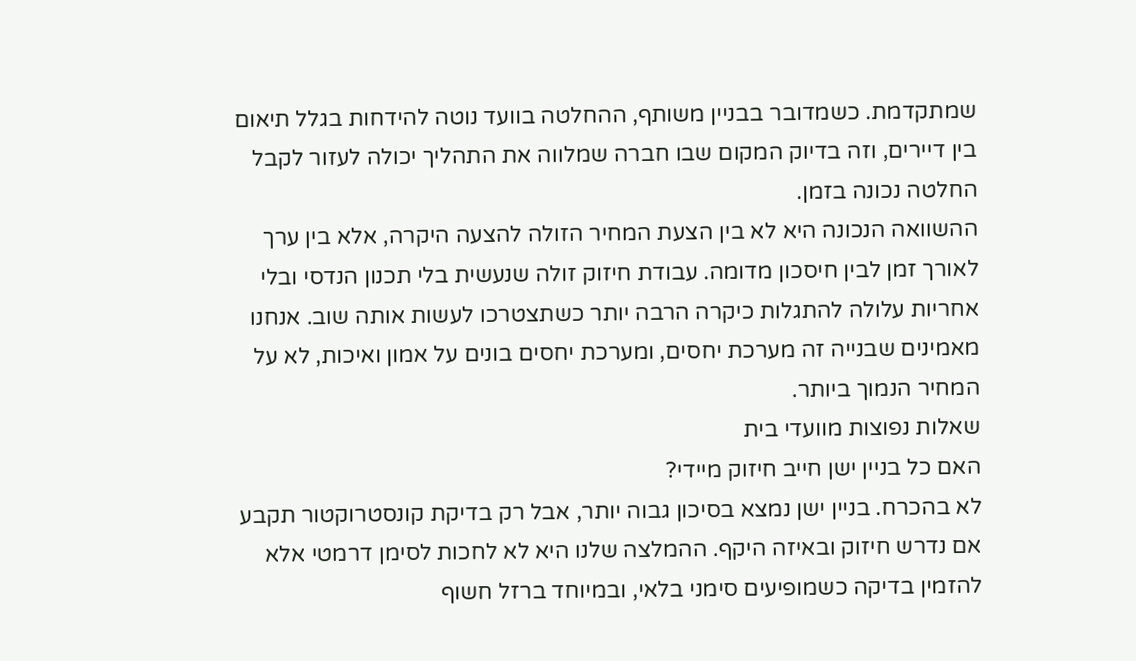שמתקדמת. כשמדובר בבניין משותף, ההחלטה בוועד נוטה להידחות בגלל תיאום בין דיירים, וזה בדיוק המקום שבו חברה שמלווה את התהליך יכולה לעזור לקבל החלטה נכונה בזמן.
ההשוואה הנכונה היא לא בין הצעת המחיר הזולה להצעה היקרה, אלא בין ערך לאורך זמן לבין חיסכון מדומה. עבודת חיזוק זולה שנעשית בלי תכנון הנדסי ובלי אחריות עלולה להתגלות כיקרה הרבה יותר כשתצטרכו לעשות אותה שוב. אנחנו מאמינים שבנייה זה מערכת יחסים, ומערכת יחסים בונים על אמון ואיכות, לא על המחיר הנמוך ביותר.
שאלות נפוצות מוועדי בית
האם כל בניין ישן חייב חיזוק מיידי?
לא בהכרח. בניין ישן נמצא בסיכון גבוה יותר, אבל רק בדיקת קונסטרוקטור תקבע אם נדרש חיזוק ובאיזה היקף. ההמלצה שלנו היא לא לחכות לסימן דרמטי אלא להזמין בדיקה כשמופיעים סימני בלאי, ובמיוחד ברזל חשוף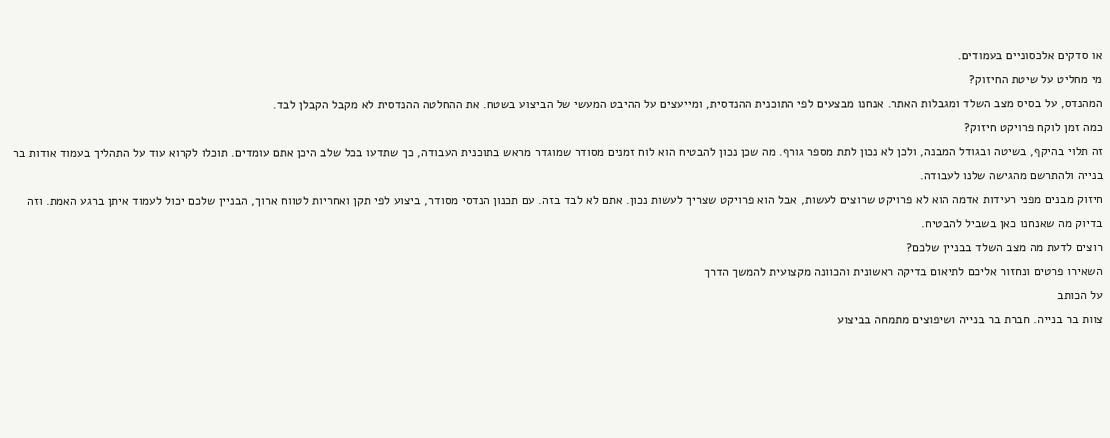או סדקים אלכסוניים בעמודים.
מי מחליט על שיטת החיזוק?
המהנדס, על בסיס מצב השלד ומגבלות האתר. אנחנו מבצעים לפי התוכנית ההנדסית, ומייעצים על ההיבט המעשי של הביצוע בשטח. את ההחלטה ההנדסית לא מקבל הקבלן לבד.
כמה זמן לוקח פרויקט חיזוק?
זה תלוי בהיקף, בשיטה ובגודל המבנה, ולכן לא נכון לתת מספר גורף. מה שכן נכון להבטיח הוא לוח זמנים מסודר שמוגדר מראש בתוכנית העבודה, כך שתדעו בכל שלב היכן אתם עומדים. תוכלו לקרוא עוד על התהליך בעמוד אודות בר בנייה ולהתרשם מהגישה שלנו לעבודה.
חיזוק מבנים מפני רעידות אדמה הוא לא פרויקט שרוצים לעשות, אבל הוא פרויקט שצריך לעשות נכון. אתם לא לבד בזה. עם תכנון הנדסי מסודר, ביצוע לפי תקן ואחריות לטווח ארוך, הבניין שלכם יכול לעמוד איתן ברגע האמת. וזה בדיוק מה שאנחנו כאן בשביל להבטיח.
רוצים לדעת מה מצב השלד בבניין שלכם?
השאירו פרטים ונחזור אליכם לתיאום בדיקה ראשונית והכוונה מקצועית להמשך הדרך
על הכותב
צוות בר בנייה. חברת בר בנייה ושיפוצים מתמחה בביצוע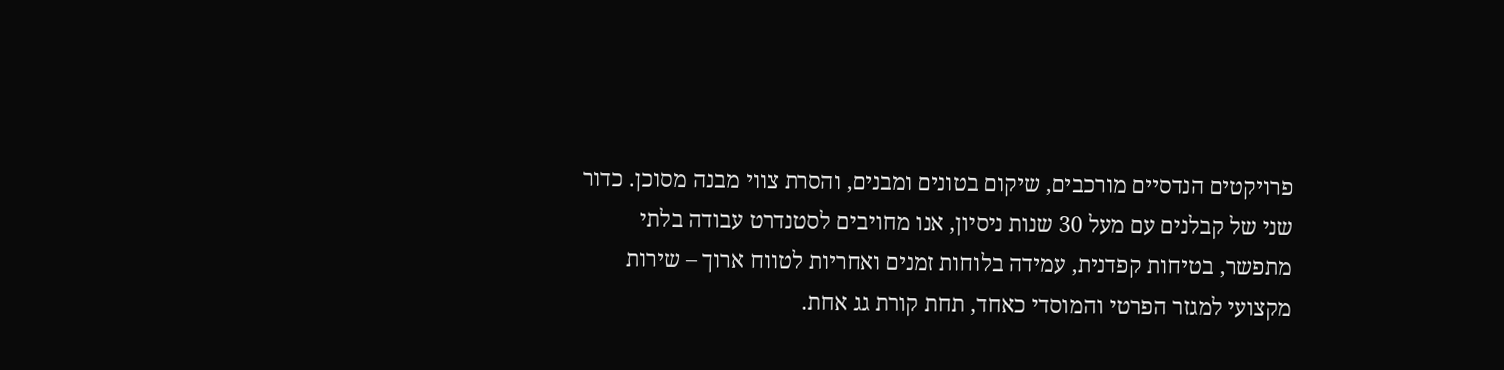פרויקטים הנדסיים מורכבים, שיקום בטונים ומבנים, והסרת צווי מבנה מסוכן. כדור שני של קבלנים עם מעל 30 שנות ניסיון, אנו מחויבים לסטנדרט עבודה בלתי מתפשר, בטיחות קפדנית, עמידה בלוחות זמנים ואחריות לטווח ארוך – שירות מקצועי למגזר הפרטי והמוסדי כאחד, תחת קורת גג אחת.